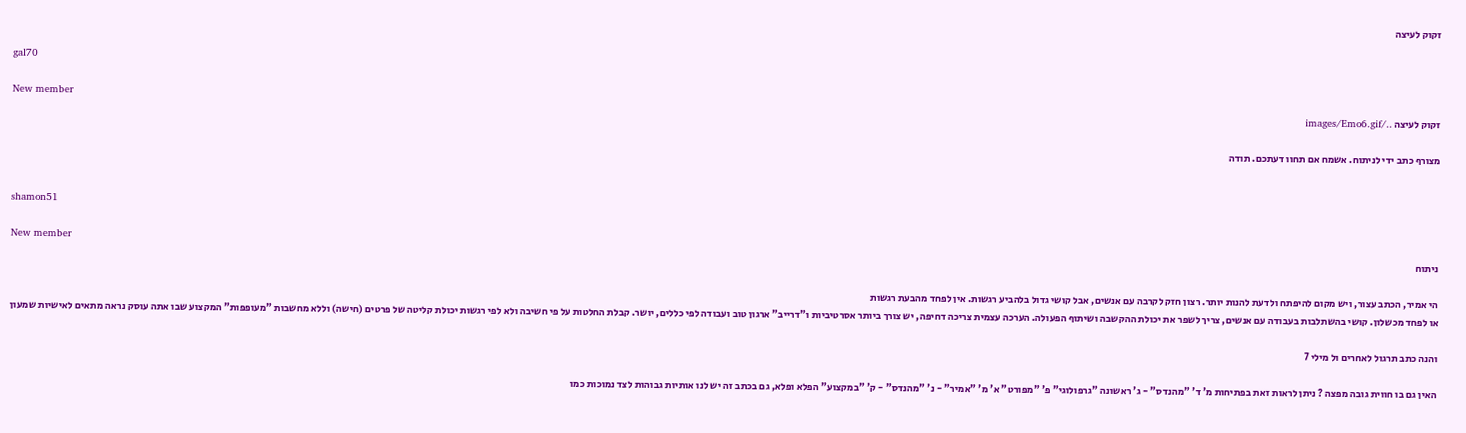זקוק לעיצה

gal70

New member
זקוק לעיצה ../images/Emo6.gif

מצורף כתב ידי לניתוח. אשמח אם תחוו דעתכם. תודה


shamon51

New member
ניתוח

הי אמיר, הכתב עצור, ויש מקום להיפתח ולדעת להנות יותר. רצון חזק לקרבה עם אנשים, אבל קושי גדול בלהביע רגשות. אין לפחד מהבעת רגשות
או לפחד מכשלון. קושי בהשתלבות בעבודה עם אנשים, צריך לשפר את יכולת ההקשבה ושיתוף הפעולה. הערכה עצמית צריכה דחיפה, יש צורך ביותר אסרטיביות ו"דרייב" ארגון טוב ועבודה לפי כללים, יושר. קבלת החלטות על פי חשיבה ולא לפי רגשות יכולת קליטה של פרטים (חישה) וללא מחשבות "מעופפות" המקצוע שבו אתה עוסק נראה מתאים לאישיות שמעון

והנה כתב תרגול לאחרים ול מילי 7

האין גם בו חווית גובה מפצה ? ניתן לראות זאת בפתיחות מ' ד' "מהנדס" - ג' ראשונה "גרפולוגי" פ' "מפורט" א' מ' "אמיר" - נ' "מהנדס" - ק' "במקצוע" הפלא ופלא, גם בכתב זה יש לנו אותיות גבוהות לצד נמוכות כמו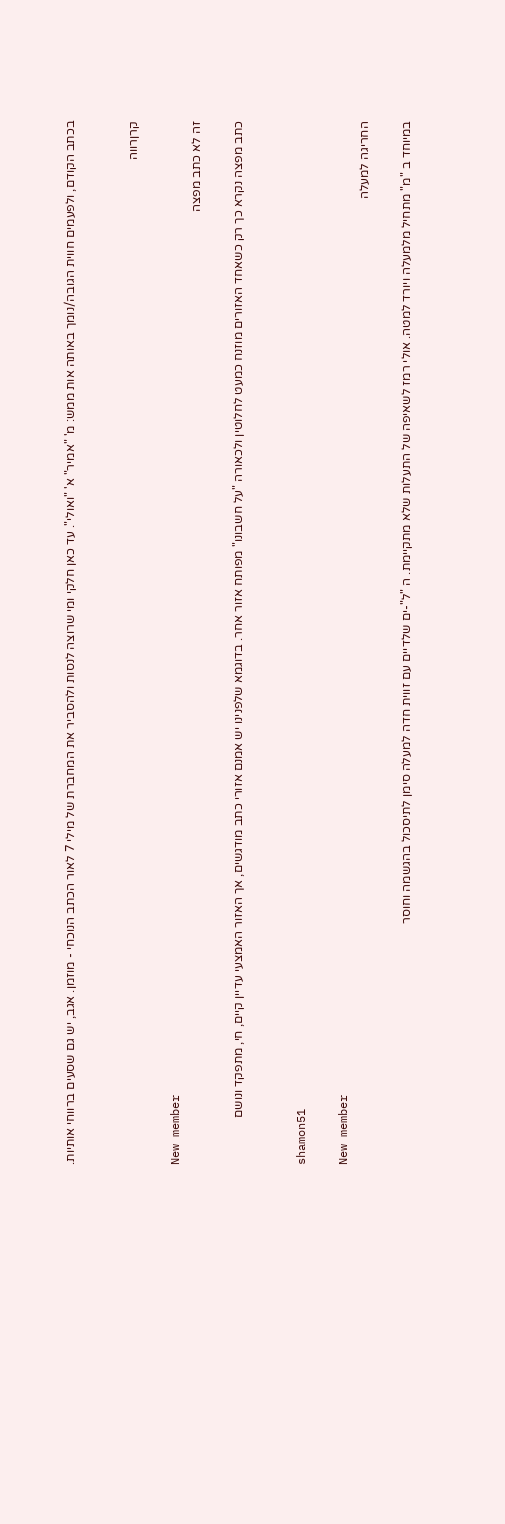בכתב הקודם, ולפעמים חווית הגובה/נומך באותה אות ממש: מ' "אמיר" א' "ואולי". עד כאן חלקי ומי שרוצה לנסות ולהסביר את המחברת של מילי 7 לאור הכתב הנוכחי - מוזמן. אגב, יש גם שסעים ברווחי אותיות.


קרןרווה

New member
זה לא כתב מפצה

כתב מפצה נקרא כך רק כשאחד האזורים מוזנח כמעט לחלוטין ולכאורה "על חשבונו" מפותח אזור אחר. בדוגמא שלפנינו יש אמנם אזורי כתב מודגשים, אך האזור האמצעי עדיין קיים, חי, מתפקד ונושם


shamon51

New member
החריגה למעלה

במיוחד ב "מ" מתחיל מלמעלה ויורד למטה. אולי רמז לשאיפה של התעלות שלא מתקיימת. ה "ל"-ים שלדיים עם זווית חדה למעלה סימן לתיסכול בהגשמה וחוסר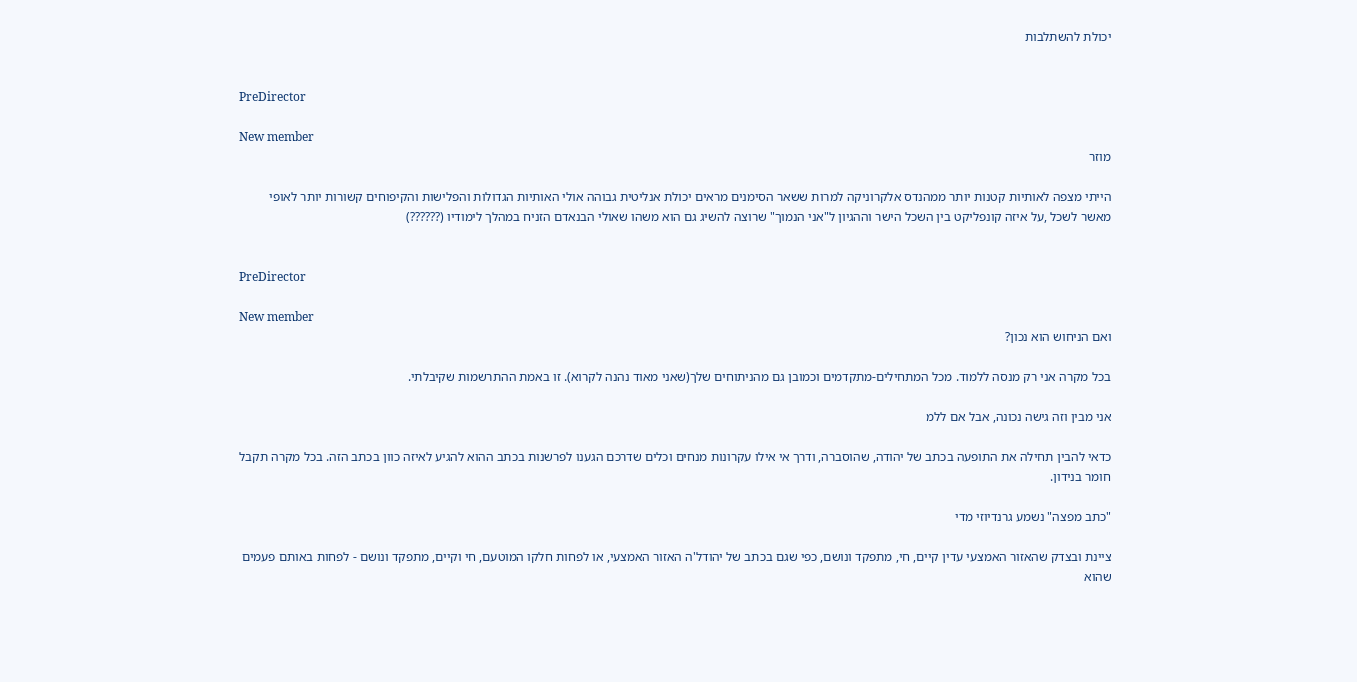יכולת להשתלבות


PreDirector

New member
מוזר

הייתי מצפה לאותיות קטנות יותר ממהנדס אלקרוניקה למרות ששאר הסימנים מראים יכולת אנליטית גבוהה אולי האותיות הגדולות והפלישות והקיפוחים קשורות יותר לאופי מאשר לשכל ,על איזה קונפליקט בין השכל הישר וההגיון ל"אני הנמוך" שרוצה להשיג גם הוא משהו שאולי הבנאדם הזניח במהלך לימודיו (??????)


PreDirector

New member
ואם הניחוש הוא נכון?

בכל מקרה אני רק מנסה ללמוד. מכל המתחילים-מתקדמים וכמובן גם מהניתוחים שלך(שאני מאוד נהנה לקרוא). זו באמת ההתרשמות שקיבלתי.

אני מבין וזה גישה נכונה, אבל אם ללמ

כדאי להבין תחילה את התופעה בכתב של יהודה, שהוסברה, ודרך אי אילו עקרונות מנחים וכלים שדרכם הגענו לפרשנות בכתב ההוא להגיע לאיזה כוון בכתב הזה. בכל מקרה תקבל חומר בנידון.

"כתב מפצה" נשמע גרנדיוזי מדי

ציינת ובצדק שהאזור האמצעי עדין קיים, חי, מתפקד ונושם, כפי שגם בכתב של יהודל'ה האזור האמצעי, או לפחות חלקו המוטעם, חי וקיים, מתפקד ונושם - לפחות באותם פעמים שהוא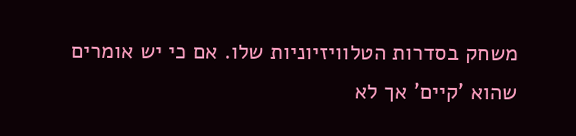משחק בסדרות הטלוויזיוניות שלו. אם כי יש אומרים שהוא 'קיים' אך לא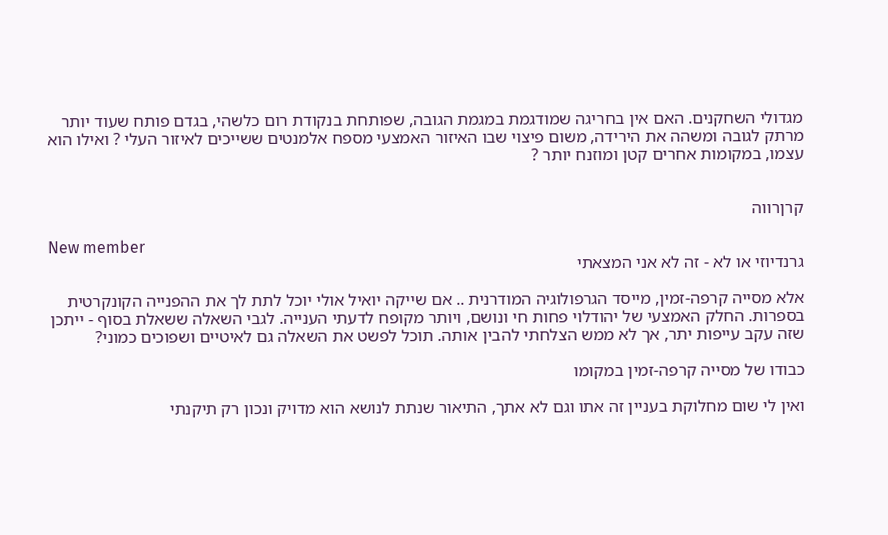מגדולי השחקנים. האם אין בחריגה שמודגמת במגמת הגובה, שפותחת בנקודת רום כלשהי, בגדם פותח שעוד יותר מרתק לגובה ומשהה את הירידה, משום פיצוי שבו האיזור האמצעי מספח אלמנטים ששייכים לאיזור העלי ? ואילו הוא עצמו, במקומות אחרים קטן ומוזנח יותר ?


קרןרווה

New member
גרנדיוזי או לא - זה לא אני המצאתי

אלא מסייה קרפה-זמין, מייסד הגרפולוגיה המודרנית .. אם שייקה יואיל אולי יוכל לתת לך את ההפנייה הקונקרטית בספרות. החלק האמצעי של יהודלוי פחות חי ונושם, ויותר מקופח לדעתי הענייה. לגבי השאלה ששאלת בסוף - ייתכן שזה עקב עייפות יתר, אך לא ממש הצלחתי להבין אותה. תוכל לפשט את השאלה גם לאיטיים ושפוכים כמוני?

כבודו של מסייה קרפה-זמין במקומו

ואין לי שום מחלוקת בעניין זה אתו וגם לא אתך, התיאור שנתת לנושא הוא מדויק ונכון רק תיקנתי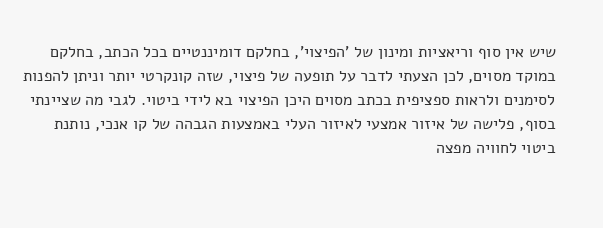שיש אין סוף וריאציות ומינון של 'הפיצוי', בחלקם דומיננטיים בכל הכתב, בחלקם במוקד מסוים, לכן הצעתי לדבר על תופעה של פיצוי, שזה קונקרטי יותר וניתן להפנות לסימנים ולראות ספציפית בכתב מסוים היכן הפיצוי בא לידי ביטוי. לגבי מה שציינתי בסוף, פלישה של איזור אמצעי לאיזור העלי באמצעות הגבהה של קו אנכי, נותנת ביטוי לחוויה מפצה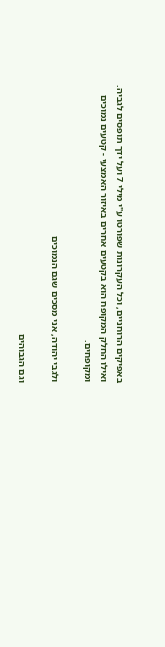באפיקים הרוחניים, וכל העקרונות שפורטו ע"י מילי 7 ועל ידך תופסים לגביה. ואילו החלק המקופח הוא בקטעים אחרים באיזור האמצעי - קטעים נמוכים ומקופחים.

ולגבי יהודה, אני מסכים שגם הנמוכים

וגם הגבוהים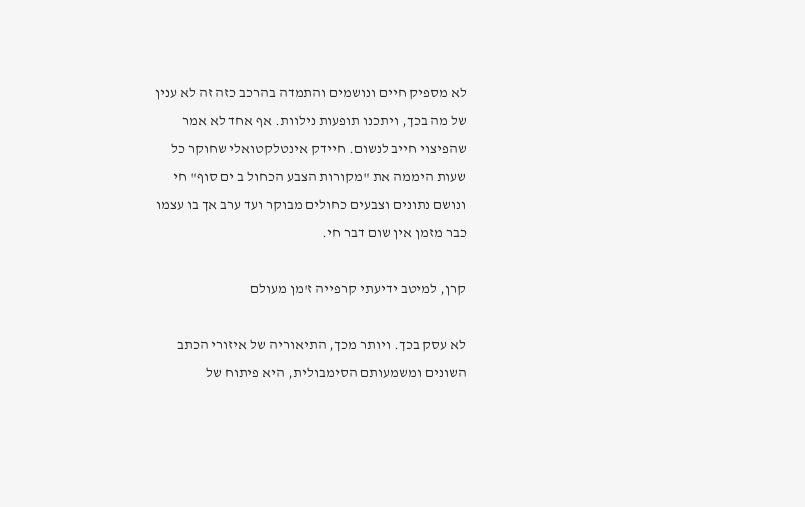לא מספיק חיים ונושמים והתמדה בהרכב כזה זה לא ענין של מה בכך, ויתכנו תופעות נילוות. אף אחד לא אמר שהפיצוי חייב לנשום. חיידק אינטלקטואלי שחוקר כל שעות היממה את "מקורות הצבע הכחול ב ים סוף" חי ונושם נתונים וצבעים כחולים מבוקר ועד ערב אך בו עצמו כבר מזמן אין שום דבר חי.

קרן, למיטב ידיעתי קרפייה ז'מן מעולם

לא עסק בכך. ויותר מכך, התיאוריה של איזורי הכתב השונים ומשמעותם הסימבולית, היא פיתוח של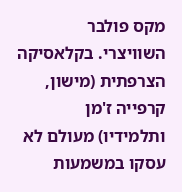מקס פולבר השוויצרי. בקלאסיקה הצרפתית (מישון, קרפייה ז'מן ותלמידיו) מעולם לא עסקו במשמעות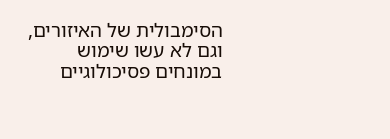הסימבולית של האיזורים, וגם לא עשו שימוש במונחים פסיכולוגיים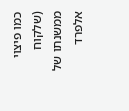כמו פיצוי (שלקוח ממשנתו של אלפרד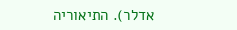אדלר). התיאוריה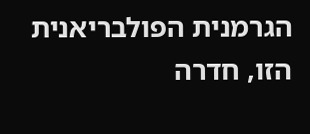הגרמנית הפולבריאנית הזו, חדרה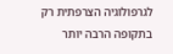לגרפולוגיה הצרפתית רק בתקופה הרבה יותר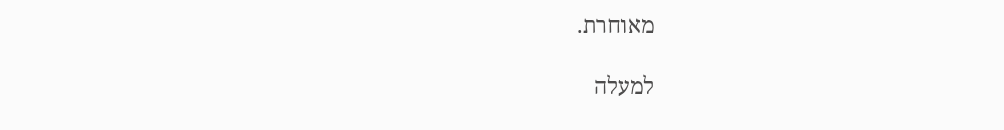מאוחרת.

למעלה